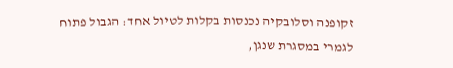זקופנה וסלובקיה נכנסות בקלות לטיול אחד: הגבול פתוח לגמרי במסגרת שנגן,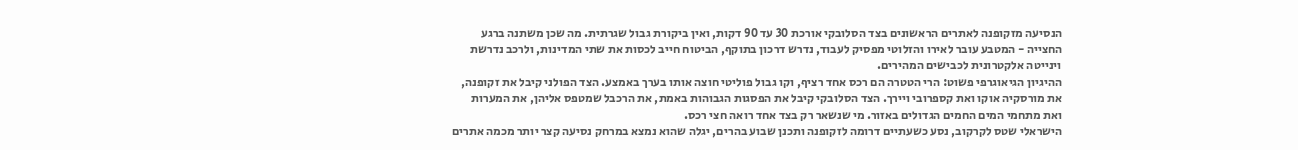הנסיעה מזקופנה לאתרים הראשונים בצד הסלובקי אורכת 30 עד 90 דקות, ואין ביקורת גבול שגרתית. מה שכן משתנה ברגע החצייה - המטבע עובר לאירו והזלוטי מפסיק לעבוד, נדרש דרכון בתוקף, הביטוח חייב לכסות את שתי המדינות, ולרכב נדרשת וינייטה אלקטרונית לכבישים המהירים.
ההיגיון הגיאוגרפי פשוט: הרי הטטרה הם רכס אחד רציף, וקו גבול פוליטי חוצה אותו בערך באמצע. הצד הפולני קיבל את זקופנה, את מורסקיה אוקו ואת קספרובי ויירך. הצד הסלובקי קיבל את הפסגות הגבוהות באמת, את הרכבל שמטפס אליהן, את המערות ואת מתחמי המים החמים הגדולים באזור. מי שנשאר רק בצד אחד רואה חצי רכס.
הישראלי שטס לקרקוב, נסע כשעתיים דרומה לזקופנה ותכנן שבוע בהרים, יגלה שהוא נמצא במרחק נסיעה קצר יותר מכמה אתרים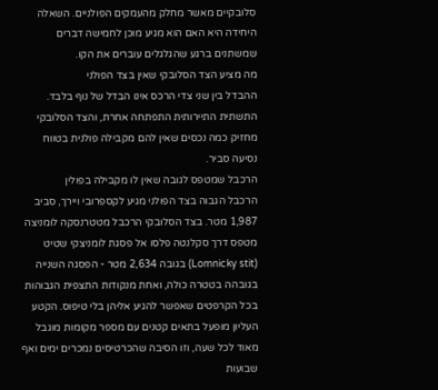סלובקיים מאשר מחלק מהעמקים הפולניים. השאלה היחידה היא האם הוא מגיע מוכן לחמישה דברים שמשתנים ברגע שהגלגלים עוברים את הקו.
מה מציע הצד הסלובקי שאין בצד הפולני
ההבדל בין שני צדי הרכס אינו הבדל של נוף בלבד. התשתית התיירותית התפתחה אחרת, והצד הסלובקי מחזיק כמה נכסים שאין להם מקבילה פולנית בטווח נסיעה סביר.
הרכבל שמטפס לגובה שאין לו מקבילה בפולין
הרכבל הגבוה בצד הפולני מגיע לקספרובי ויירך, סביב 1,987 מטר. בצד הסלובקי הרכבל מטטרנסקה לומניצה מטפס דרך סקלנטה פלסו אל פסגת לומניצקי שטיט (Lomnicky stit) בגובה 2,634 מטר - הפסגה השנייה בגובהה בטטרה כולה, ואחת מנקודות התצפית הגבוהות בכל הקרפטים שאפשר להגיע אליהן בלי טיפוס. הקטע העליון מופעל בתאים קטנים עם מספר מקומות מוגבל מאוד לכל שעה, וזו הסיבה שהכרטיסים נמכרים ימים ואף שבועות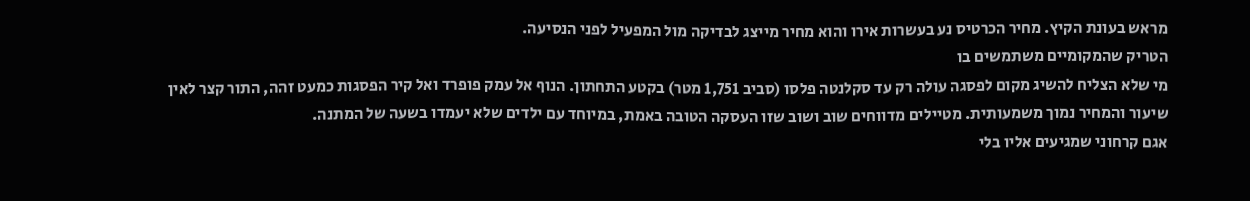מראש בעונת הקיץ. מחיר הכרטיס נע בעשרות אירו והוא מחיר מייצג לבדיקה מול המפעיל לפני הנסיעה.
הטריק שהמקומיים משתמשים בו
מי שלא הצליח להשיג מקום לפסגה עולה רק עד סקלנטה פלסו (סביב 1,751 מטר) בקטע התחתון. הנוף אל עמק פופרד ואל קיר הפסגות כמעט זהה, התור קצר לאין שיעור והמחיר נמוך משמעותית. מטיילים מדווחים שוב ושוב שזו העסקה הטובה באמת, במיוחד עם ילדים שלא יעמדו בשעה של המתנה.
אגם קרחוני שמגיעים אליו בלי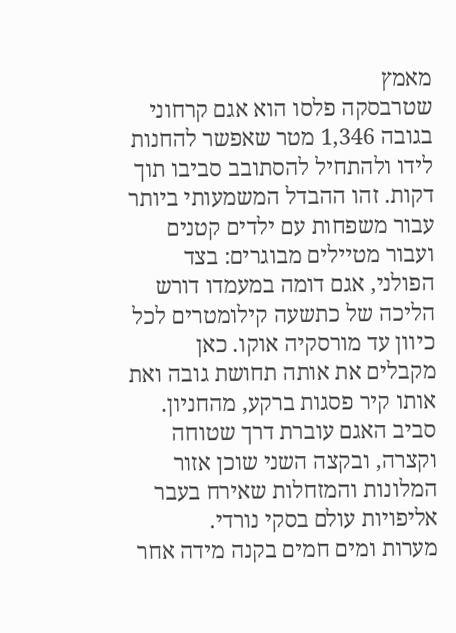מאמץ
שטרבסקה פלסו הוא אגם קרחוני בגובה 1,346 מטר שאפשר להחנות לידו ולהתחיל להסתובב סביבו תוך דקות. זהו ההבדל המשמעותי ביותר עבור משפחות עם ילדים קטנים ועבור מטיילים מבוגרים: בצד הפולני, אגם דומה במעמדו דורש הליכה של כתשעה קילומטרים לכל כיוון עד מורסקיה אוקו. כאן מקבלים את אותה תחושת גובה ואת אותו קיר פסגות ברקע, מהחניון. סביב האגם עוברת דרך שטוחה וקצרה, ובקצה השני שוכן אזור המלונות והמזחלות שאירח בעבר אליפויות עולם בסקי נורדי.
מערות ומים חמים בקנה מידה אחר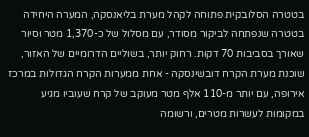בטטרה הסלובקית פתוחה לקהל מערת בליאנסקה, המערה היחידה בטטרה שנפתחה לביקור מסודר, עם מסלול של כ-1,370 מטר וסיור שאורך בסביבות 70 דקות. רחוק יותר, בשוליים הדרומיים של האזור, שוכנת מערת הקרח דובשינסקה - אחת ממערות הקרח הגדולות במרכז אירופה, עם יותר מ-110 אלף מטר מעוקב של קרח שעוביו מגיע במקומות לעשרות מטרים, ורשומה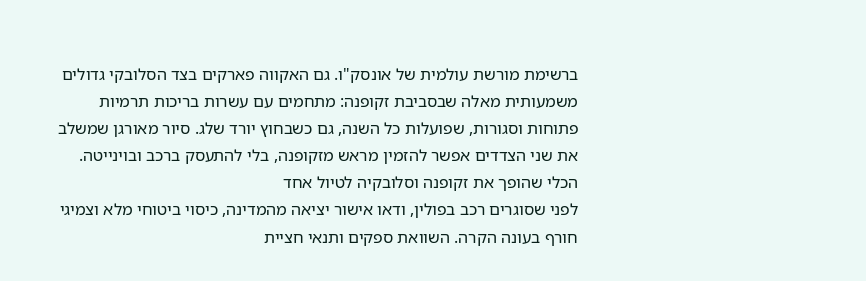ברשימת מורשת עולמית של אונסק"ו. גם האקווה פארקים בצד הסלובקי גדולים משמעותית מאלה שבסביבת זקופנה: מתחמים עם עשרות בריכות תרמיות פתוחות וסגורות, שפועלות כל השנה, גם כשבחוץ יורד שלג. סיור מאורגן שמשלב את שני הצדדים אפשר להזמין מראש מזקופנה, בלי להתעסק ברכב ובוינייטה.
הכלי שהופך את זקופנה וסלובקיה לטיול אחד
לפני שסוגרים רכב בפולין, ודאו אישור יציאה מהמדינה, כיסוי ביטוחי מלא וצמיגי חורף בעונה הקרה. השוואת ספקים ותנאי חציית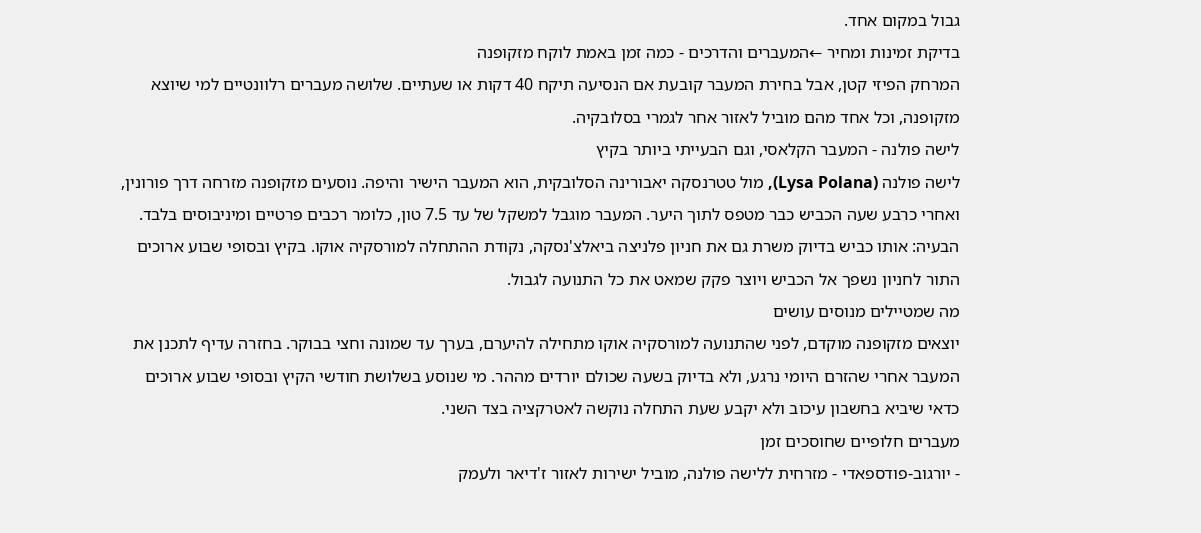גבול במקום אחד.
בדיקת זמינות ומחיר ←המעברים והדרכים - כמה זמן באמת לוקח מזקופנה
המרחק הפיזי קטן, אבל בחירת המעבר קובעת אם הנסיעה תיקח 40 דקות או שעתיים. שלושה מעברים רלוונטיים למי שיוצא מזקופנה, וכל אחד מהם מוביל לאזור אחר לגמרי בסלובקיה.
לישה פולנה - המעבר הקלאסי, וגם הבעייתי ביותר בקיץ
לישה פולנה (Lysa Polana), מול טטרנסקה יאבורינה הסלובקית, הוא המעבר הישיר והיפה. נוסעים מזקופנה מזרחה דרך פורונין, ואחרי כרבע שעה הכביש כבר מטפס לתוך היער. המעבר מוגבל למשקל של עד 7.5 טון, כלומר רכבים פרטיים ומיניבוסים בלבד. הבעיה: אותו כביש בדיוק משרת גם את חניון פלניצה ביאלצ'נסקה, נקודת ההתחלה למורסקיה אוקו. בקיץ ובסופי שבוע ארוכים התור לחניון נשפך אל הכביש ויוצר פקק שמאט את כל התנועה לגבול.
מה שמטיילים מנוסים עושים
יוצאים מזקופנה מוקדם, לפני שהתנועה למורסקיה אוקו מתחילה להיערם, בערך עד שמונה וחצי בבוקר. בחזרה עדיף לתכנן את המעבר אחרי שהזרם היומי נרגע, ולא בדיוק בשעה שכולם יורדים מההר. מי שנוסע בשלושת חודשי הקיץ ובסופי שבוע ארוכים כדאי שיביא בחשבון עיכוב ולא יקבע שעת התחלה נוקשה לאטרקציה בצד השני.
מעברים חלופיים שחוסכים זמן
- יורגוב-פודספאדי - מזרחית ללישה פולנה, מוביל ישירות לאזור ז'דיאר ולעמק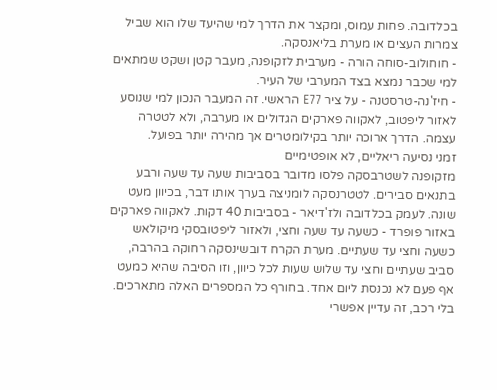בכלדובה. פחות עמוס, ומקצר את הדרך למי שהיעד שלו הוא שביל צמרות העצים או מערת בליאנסקה.
- חוחולוב-סוחה הורה - מערבית לזקופנה, מעבר קטן ושקט שמתאים למי שכבר נמצא בצד המערבי של העיר.
- חיז'נה-טרסטנה - על ציר E77 הראשי. זה המעבר הנכון למי שנוסע לאזור ליפטוב, לאקווה פארקים הגדולים או מערבה, ולא לטטרה עצמה. הדרך ארוכה יותר בקילומטרים אך מהירה יותר בפועל.
זמני נסיעה ריאליים, לא אופטימיים
מזקופנה לשטרבסקה פלסו מדובר בסביבות שעה עד שעה ורבע בתנאים סבירים. לטטרנסקה לומניצה בערך אותו דבר, בכיוון מעט שונה. לעמק בכלדובה ולז'דיאר - בסביבות 40 דקות. לאקווה פארקים באזור פופרד - כשעה עד שעה וחצי, ולאזור ליפטובסקי מיקולאש כשעה וחצי עד שעתיים. מערת הקרח דובשינסקה רחוקה בהרבה, סביב שעתיים וחצי עד שלוש שעות לכל כיוון, וזו הסיבה שהיא כמעט אף פעם לא נכנסת ליום אחד. בחורף כל המספרים האלה מתארכים.
בלי רכב, זה עדיין אפשרי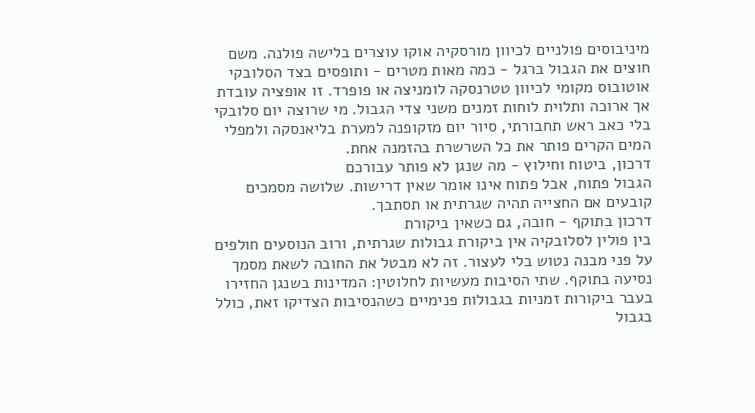מיניבוסים פולניים לכיוון מורסקיה אוקו עוצרים בלישה פולנה. משם חוצים את הגבול ברגל - כמה מאות מטרים - ותופסים בצד הסלובקי אוטובוס מקומי לכיוון טטרנסקה לומניצה או פופרד. זו אופציה עובדת אך ארוכה ותלוית לוחות זמנים משני צדי הגבול. מי שרוצה יום סלובקי בלי כאב ראש תחבורתי, סיור יום מזקופנה למערת בליאנסקה ולמפלי המים הקרים פותר את כל השרשרת בהזמנה אחת.
דרכון, ביטוח וחילוץ - מה שנגן לא פותר עבורכם
הגבול פתוח, אבל פתוח אינו אומר שאין דרישות. שלושה מסמכים קובעים אם החצייה תהיה שגרתית או תסתבך.
דרכון בתוקף - חובה, גם כשאין ביקורת
בין פולין לסלובקיה אין ביקורת גבולות שגרתית, ורוב הנוסעים חולפים על פני מבנה נטוש בלי לעצור. זה לא מבטל את החובה לשאת מסמך נסיעה בתוקף. שתי הסיבות מעשיות לחלוטין: המדינות בשנגן החזירו בעבר ביקורות זמניות בגבולות פנימיים כשהנסיבות הצדיקו זאת, כולל בגבול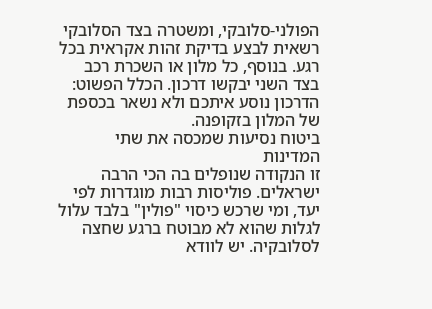הפולני-סלובקי, ומשטרה בצד הסלובקי רשאית לבצע בדיקת זהות אקראית בכל רגע. בנוסף, כל מלון או השכרת רכב בצד השני יבקשו דרכון. הכלל הפשוט: הדרכון נוסע איתכם ולא נשאר בכספת של המלון בזקופנה.
ביטוח נסיעות שמכסה את שתי המדינות
זו הנקודה שנופלים בה הכי הרבה ישראלים. פוליסות רבות מוגדרות לפי יעד, ומי שרכש כיסוי "פולין" בלבד עלול לגלות שהוא לא מבוטח ברגע שחצה לסלובקיה. יש לוודא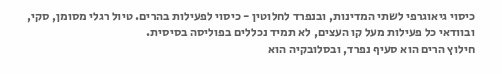כיסוי גיאוגרפי לשתי המדינות, ובנפרד לחלוטין - כיסוי לפעילות בהרים. טיול רגלי מסומן, סקי, ובוודאי כל פעילות מעל קו העצים, לא תמיד נכללים בפוליסה בסיסית.
חילוץ הרים הוא סעיף נפרד, ובסלובקיה הוא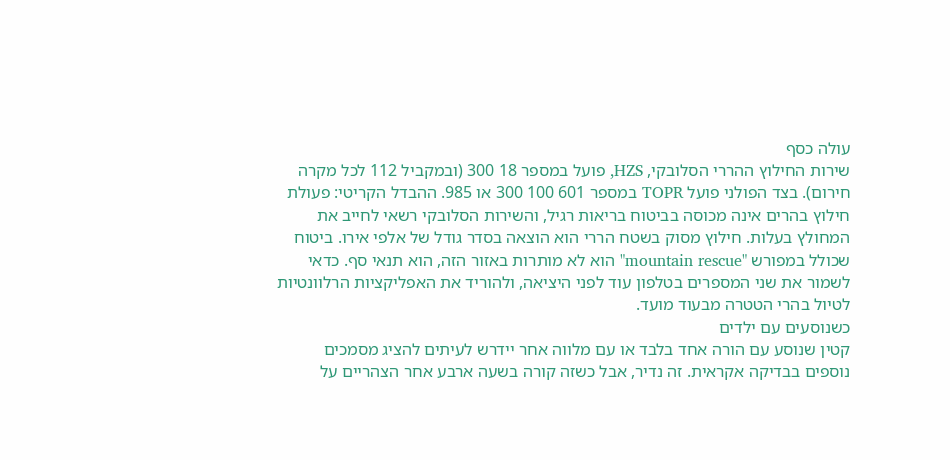עולה כסף
שירות החילוץ ההררי הסלובקי, HZS, פועל במספר 18 300 (ובמקביל 112 לכל מקרה חירום). בצד הפולני פועל TOPR במספר 601 100 300 או 985. ההבדל הקריטי: פעולת חילוץ בהרים אינה מכוסה בביטוח בריאות רגיל, והשירות הסלובקי רשאי לחייב את המחולץ בעלות. חילוץ מסוק בשטח הררי הוא הוצאה בסדר גודל של אלפי אירו. ביטוח שכולל במפורש "mountain rescue" הוא לא מותרות באזור הזה, הוא תנאי סף. כדאי לשמור את שני המספרים בטלפון עוד לפני היציאה, ולהוריד את האפליקציות הרלוונטיות לטיול בהרי הטטרה מבעוד מועד.
כשנוסעים עם ילדים
קטין שנוסע עם הורה אחד בלבד או עם מלווה אחר יידרש לעיתים להציג מסמכים נוספים בבדיקה אקראית. זה נדיר, אבל כשזה קורה בשעה ארבע אחר הצהריים על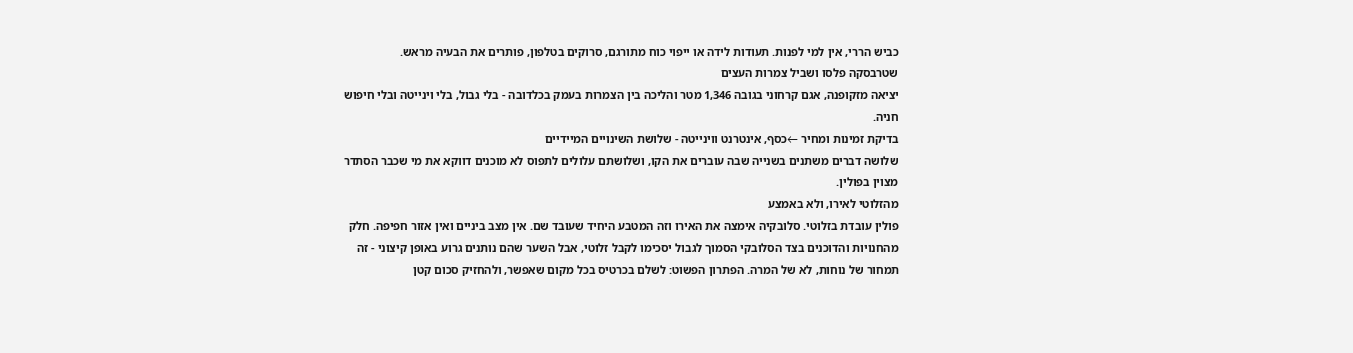כביש הררי, אין למי לפנות. תעודות לידה או ייפוי כוח מתורגם, סרוקים בטלפון, פותרים את הבעיה מראש.
שטרבסקה פלסו ושביל צמרות העצים
יציאה מזקופנה, אגם קרחוני בגובה 1,346 מטר והליכה בין הצמרות בעמק בכלדובה - בלי גבול, בלי וינייטה ובלי חיפוש חניה.
בדיקת זמינות ומחיר ←כסף, אינטרנט ווינייטה - שלושת השינויים המיידיים
שלושה דברים משתנים בשנייה שבה עוברים את הקו, ושלושתם עלולים לתפוס לא מוכנים דווקא את מי שכבר הסתדר מצוין בפולין.
מהזלוטי לאירו, ולא באמצע
פולין עובדת בזלוטי. סלובקיה אימצה את האירו וזה המטבע היחיד שעובד שם. אין מצב ביניים ואין אזור חפיפה. חלק מהחנויות והדוכנים בצד הסלובקי הסמוך לגבול יסכימו לקבל זלוטי, אבל השער שהם נותנים גרוע באופן קיצוני - זה תמחור של נוחות, לא של המרה. הפתרון הפשוט: לשלם בכרטיס בכל מקום שאפשר, ולהחזיק סכום קטן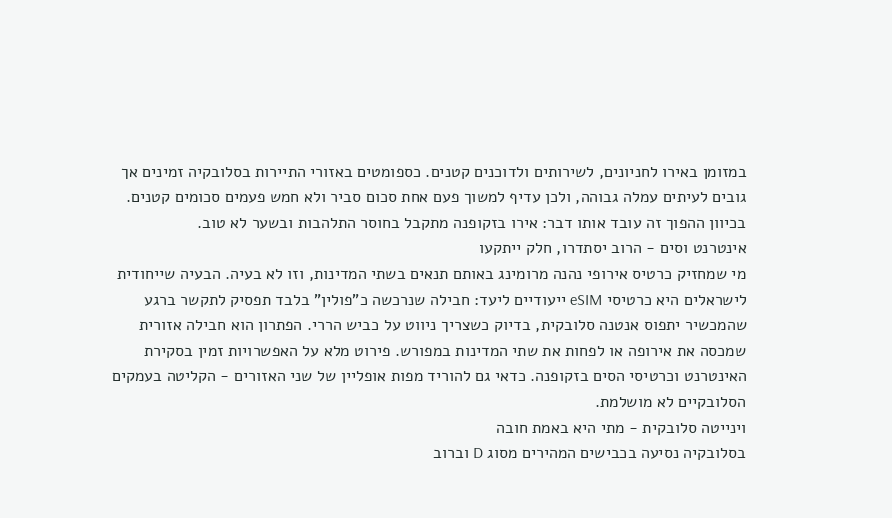במזומן באירו לחניונים, לשירותים ולדוכנים קטנים. כספומטים באזורי התיירות בסלובקיה זמינים אך גובים לעיתים עמלה גבוהה, ולכן עדיף למשוך פעם אחת סכום סביר ולא חמש פעמים סכומים קטנים. בכיוון ההפוך זה עובד אותו דבר: אירו בזקופנה מתקבל בחוסר התלהבות ובשער לא טוב.
אינטרנט וסים - הרוב יסתדרו, חלק ייתקעו
מי שמחזיק כרטיס אירופי נהנה מרומינג באותם תנאים בשתי המדינות, וזו לא בעיה. הבעיה שייחודית לישראלים היא כרטיסי eSIM ייעודיים ליעד: חבילה שנרכשה כ"פולין" בלבד תפסיק לתקשר ברגע שהמכשיר יתפוס אנטנה סלובקית, בדיוק כשצריך ניווט על כביש הררי. הפתרון הוא חבילה אזורית שמכסה את אירופה או לפחות את שתי המדינות במפורש. פירוט מלא על האפשרויות זמין בסקירת האינטרנט וכרטיסי הסים בזקופנה. כדאי גם להוריד מפות אופליין של שני האזורים - הקליטה בעמקים הסלובקיים לא מושלמת.
וינייטה סלובקית - מתי היא באמת חובה
בסלובקיה נסיעה בכבישים המהירים מסוג D וברוב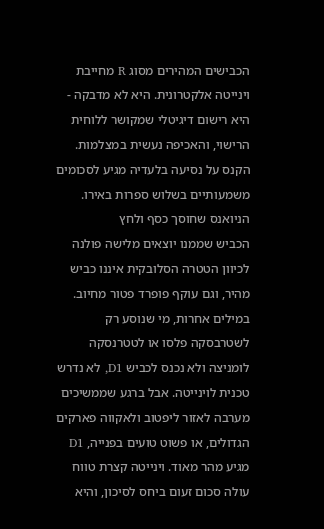הכבישים המהירים מסוג R מחייבת וינייטה אלקטרונית. היא לא מדבקה - היא רישום דיגיטלי שמקושר ללוחית הרישוי, והאכיפה נעשית במצלמות. הקנס על נסיעה בלעדיה מגיע לסכומים משמעותיים בשלוש ספרות באירו.
הניואנס שחוסך כסף ולחץ
הכביש שממנו יוצאים מלישה פולנה לכיוון הטטרה הסלובקית איננו כביש מהיר, וגם עוקף פופרד פטור מחיוב. במילים אחרות, מי שנוסע רק לשטרבסקה פלסו או לטטרנסקה לומניצה ולא נכנס לכביש D1, לא נדרש טכנית לוינייטה. אבל ברגע שממשיכים מערבה לאזור ליפטוב ולאקווה פארקים הגדולים, או פשוט טועים בפנייה, D1 מגיע מהר מאוד. וינייטה קצרת טווח עולה סכום זעום ביחס לסיכון, והיא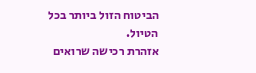הביטוח הזול ביותר בכל הטיול.
אזהרת רכישה שרואים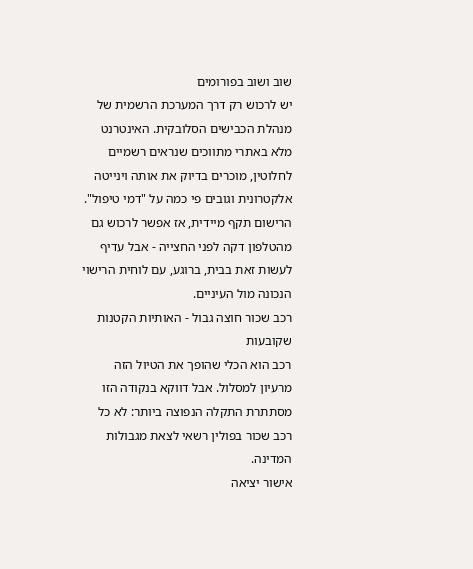שוב ושוב בפורומים
יש לרכוש רק דרך המערכת הרשמית של מנהלת הכבישים הסלובקית. האינטרנט מלא באתרי מתווכים שנראים רשמיים לחלוטין, מוכרים בדיוק את אותה וינייטה אלקטרונית וגובים פי כמה על "דמי טיפול". הרישום תקף מיידית, אז אפשר לרכוש גם מהטלפון דקה לפני החצייה - אבל עדיף לעשות זאת בבית, ברוגע, עם לוחית הרישוי הנכונה מול העיניים.
רכב שכור חוצה גבול - האותיות הקטנות שקובעות
רכב הוא הכלי שהופך את הטיול הזה מרעיון למסלול. אבל דווקא בנקודה הזו מסתתרת התקלה הנפוצה ביותר: לא כל רכב שכור בפולין רשאי לצאת מגבולות המדינה.
אישור יציאה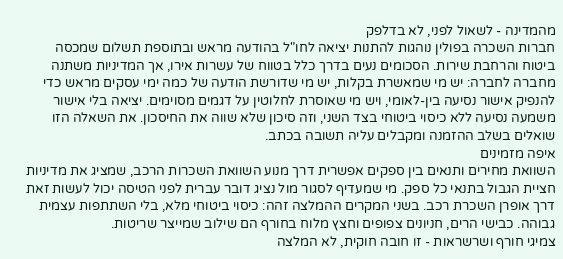מהמדינה - לשאול לפני, לא בדלפק
חברות השכרה בפולין נוהגות להתנות יציאה לחו"ל בהודעה מראש ובתוספת תשלום שמכסה ביטוח והרחבת שירות. הסכומים נעים בדרך כלל בטווח של עשרות אירו, אך המדיניות משתנה מחברה לחברה: יש מי שמאשרת בקלות, יש מי שדורשת הודעה של כמה ימי עסקים מראש כדי להנפיק אישור נסיעה בין-לאומי, ויש מי שאוסרת לחלוטין על דגמים מסוימים. יציאה בלי אישור משמעה נסיעה ללא כיסוי ביטוחי בצד השני, וזה סיכון שלא שווה את החיסכון. את השאלה הזו שואלים בשלב ההזמנה ומקבלים עליה תשובה בכתב.
איפה מזמינים
השוואת מחירים ותנאים בין ספקים אפשרית דרך מנוע השוואת השכרות הרכב, שמציג את מדיניות חציית הגבול בתנאי כל ספק. מי שמעדיף לסגור מול נציג דובר עברית לפני הטיסה יכול לעשות זאת דרך אופרן השכרת רכב. בשני המקרים ההמלצה זהה: כיסוי ביטוחי מלא, בלי השתתפות עצמית גבוהה. כבישי הרים, חניונים צפופים וחצץ מלוח בחורף הם שילוב שמייצר שריטות.
צמיגי חורף ושרשראות - זו חובה חוקית, לא המלצה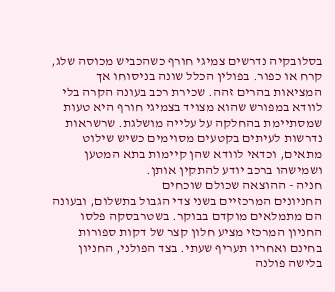בסלובקיה נדרשים צמיגי חורף כשהכביש מכוסה שלג, קרח או כפור. בפולין הכלל שונה בניסוחו אך המציאות בהרים זהה. שכירת רכב בעונה הקרה בלי לוודא במפורש שהוא מצויד בצמיגי חורף היא טעות שמסתיימת בהחלקה על עלייה מושלגת. שרשראות נדרשות לעיתים בקטעים מסוימים כשיש שילוט מתאים, וכדאי לוודא שהן קיימות בתא המטען ושמישהו ברכב יודע להתקין אותן.
חניה - ההוצאה שכולם שוכחים
החניונים המרכזיים בשני צדי הגבול בתשלום, ובעונה הם מתמלאים מוקדם בבוקר. בשטרבסקה פלסו החניון המרכזי מציע חלון קצר של דקות ספורות בחינם ואחריו תעריף שעתי. בצד הפולני, החניון בלישה פולנה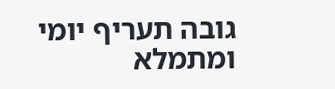גובה תעריף יומי ומתמלא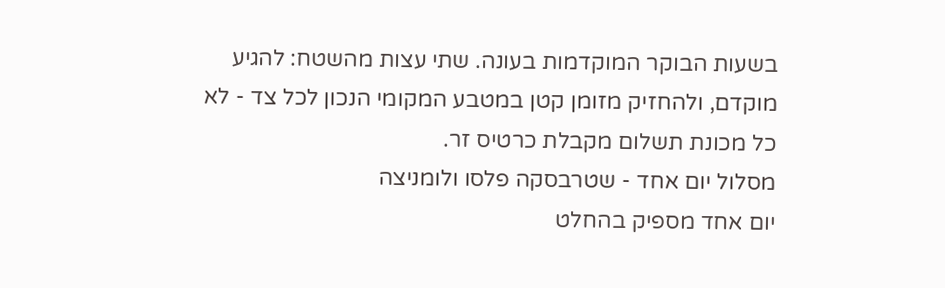בשעות הבוקר המוקדמות בעונה. שתי עצות מהשטח: להגיע מוקדם, ולהחזיק מזומן קטן במטבע המקומי הנכון לכל צד - לא כל מכונת תשלום מקבלת כרטיס זר.
מסלול יום אחד - שטרבסקה פלסו ולומניצה
יום אחד מספיק בהחלט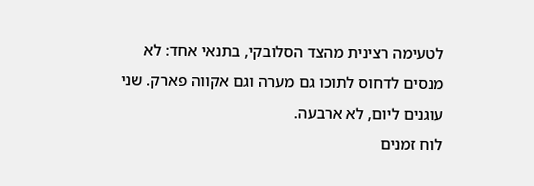לטעימה רצינית מהצד הסלובקי, בתנאי אחד: לא מנסים לדחוס לתוכו גם מערה וגם אקווה פארק. שני עוגנים ליום, לא ארבעה.
לוח זמנים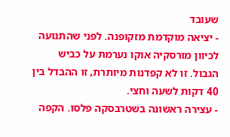שעובד
- יציאה מוקדמת מזקופנה. לפני שהתנועה לכיוון מורסקיה אוקו נערמת על כביש הגבול. זו לא קפדנות מיותרת, זו ההבדל בין 40 דקות לשעה וחצי.
- עצירה ראשונה בשטרבסקה פלסו. הקפה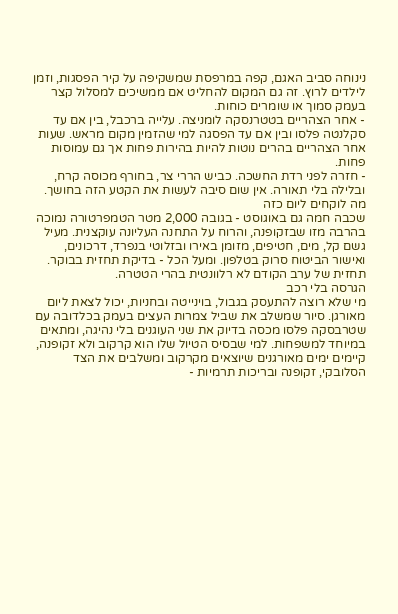נינוחה סביב האגם, קפה במרפסת שמשקיפה על קיר הפסגות, וזמן לילדים לרוץ. זה גם המקום להחליט אם ממשיכים למסלול קצר בעמק סמוך או שומרים כוחות.
- אחר הצהריים בטטרנסקה לומניצה. עלייה ברכבל, בין אם עד סקלנטה פלסו ובין אם עד הפסגה למי שהזמין מקום מראש. שעות אחר הצהריים בהרים נוטות להיות בהירות פחות אך גם עמוסות פחות.
- חזרה לפני רדת החשכה. כביש הררי צר, בחורף מכוסה קרח, ובלילה בלי תאורה. אין שום סיבה לעשות את הקטע הזה בחושך.
מה לוקחים ליום כזה
שכבה חמה גם באוגוסט - בגובה 2,000 מטר הטמפרטורה נמוכה בהרבה מזו שבזקופנה, והרוח על התחנה העליונה עוקצנית. מעיל גשם קל, מים, חטיפים, מזומן באירו ובזלוטי בנפרד, דרכונים, ואישור הביטוח סרוק בטלפון. ומעל הכל - בדיקת תחזית בבוקר. תחזית של ערב הקודם לא רלוונטית בהרי הטטרה.
הגרסה בלי רכב
מי שלא רוצה להתעסק בגבול, בוינייטה ובחניות, יכול לצאת ליום מאורגן. סיור שמשלב את שביל צמרות העצים בעמק בכלדובה עם שטרבסקה פלסו מכסה בדיוק את שני העוגנים בלי נהיגה, ומתאים במיוחד למשפחות. למי שבסיס הטיול שלו הוא קרקוב ולא זקופנה, קיימים ימים מאורגנים שיוצאים מקרקוב ומשלבים את הצד הסלובקי, זקופנה ובריכות תרמיות -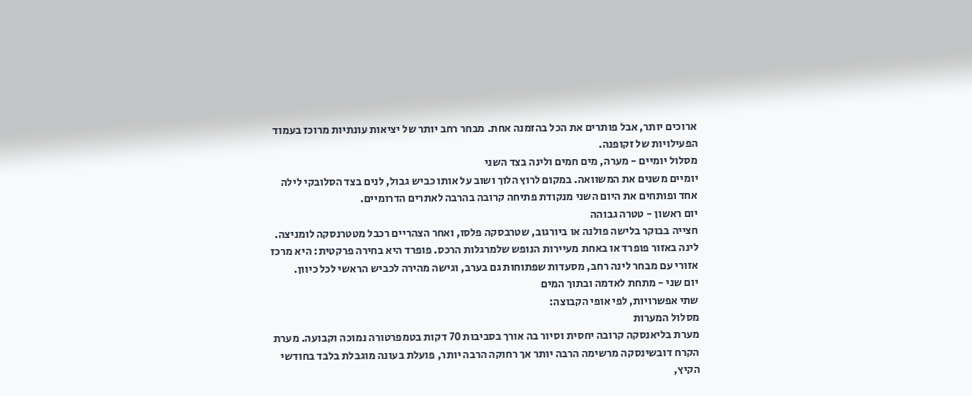ארוכים יותר, אבל פותרים את הכל בהזמנה אחת. מבחר רחב יותר של יציאות עונתיות מרוכז בעמוד הפעילויות של זקופנה.
מסלול יומיים - מערה, מים חמים ולינה בצד השני
יומיים משנים את המשוואה. במקום לרוץ הלוך ושוב על אותו כביש גבול, לנים בצד הסלובקי לילה אחד ופותחים את היום השני מנקודת פתיחה קרובה בהרבה לאתרים הדרומיים.
יום ראשון - טטרה גבוהה
חצייה בבוקר בלישה פולנה או ביורגוב, שטרבסקה פלסו, ואחר הצהריים רכבל מטטרנסקה לומניצה. לינה באזור פופרד או באחת מעיירות הנופש שלמרגלות הרכס. פופרד היא בחירה פרקטית: היא מרכז אזורי עם מבחר לינה רחב, מסעדות שפתוחות גם בערב, וגישה מהירה לכביש הראשי לכל כיוון.
יום שני - מתחת לאדמה ובתוך המים
שתי אפשרויות, לפי אופי הקבוצה:
מסלול המערות
מערת בליאנסקה קרובה יחסית וסיור בה אורך בסביבות 70 דקות בטמפרטורה נמוכה וקבועה. מערת הקרח דובשינסקה מרשימה הרבה יותר אך רחוקה הרבה יותר, פועלת בעונה מוגבלת בלבד בחודשי הקיץ,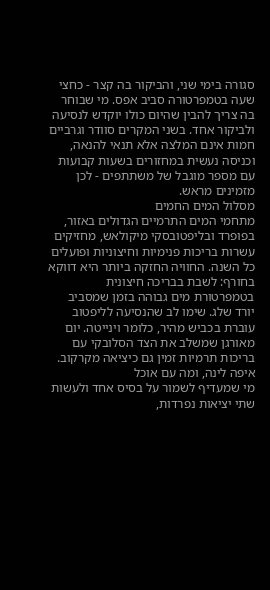סגורה בימי שני, והביקור בה קצר - כחצי שעה בטמפרטורה סביב אפס. מי שבוחר בה צריך להבין שהיום כולו יוקדש לנסיעה ולביקור אחד. בשני המקרים סוודר וגרביים חמות אינם המלצה אלא תנאי להנאה, וכניסה נעשית במחזורים בשעות קבועות עם מספר מוגבל של משתתפים - לכן מזמינים מראש.
מסלול המים החמים
מתחמי המים התרמיים הגדולים באזור, בפופרד ובליפטובסקי מיקולאש, מחזיקים עשרות בריכות פנימיות וחיצוניות ופועלים כל השנה. החוויה החזקה ביותר היא דווקא בחורף: לשבת בבריכה חיצונית בטמפרטורת מים גבוהה בזמן שמסביב יורד שלג. שימו לב שהנסיעה לליפטוב עוברת בכביש מהיר, כלומר וינייטה. יום מאורגן שמשלב את הצד הסלובקי עם בריכות תרמיות זמין גם כיציאה מקרקוב.
איפה לינה, ומה עם אוכל
מי שמעדיף לשמור על בסיס אחד ולעשות שתי יציאות נפרדות,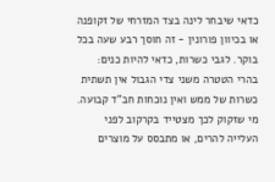כדאי שיבחר לינה בצד המזרחי של זקופנה או בכיוון פורונין - זה חוסך רבע שעה בכל בוקר. לגבי כשרות, כדאי להיות כנים: בהרי הטטרה משני צדי הגבול אין תשתית כשרות של ממש ואין נוכחות חב"ד קבועה. מי שזקוק לכך מצטייד בקרקוב לפני העלייה להרים, או מתבסס על מוצרים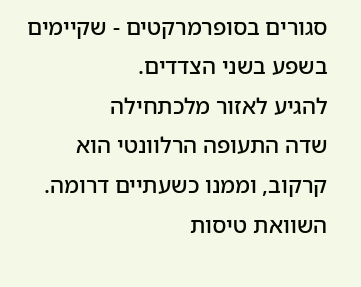סגורים בסופרמרקטים - שקיימים בשפע בשני הצדדים.
להגיע לאזור מלכתחילה
שדה התעופה הרלוונטי הוא קרקוב, וממנו כשעתיים דרומה. השוואת טיסות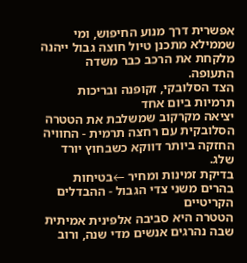אפשרית דרך מנוע החיפוש, ומי שממילא מתכנן טיול חוצה גבול ייהנה מלקחת את הרכב כבר משדה התעופה.
הצד הסלובקי, זקופנה ובריכות תרמיות ביום אחד
יציאה מקרקוב שמשלבת את הטטרה הסלובקית עם רחצה תרמית - החוויה החזקה ביותר דווקא כשבחוץ יורד שלג.
בדיקת זמינות ומחיר ←בטיחות בהרים משני צדי הגבול - ההבדלים הקריטיים
הטטרה היא סביבה אלפינית אמיתית שבה נהרגים אנשים מדי שנה, ורוב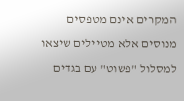המקרים אינם מטפסים מנוסים אלא מטיילים שיצאו למסלול "פשוט" עם בגדים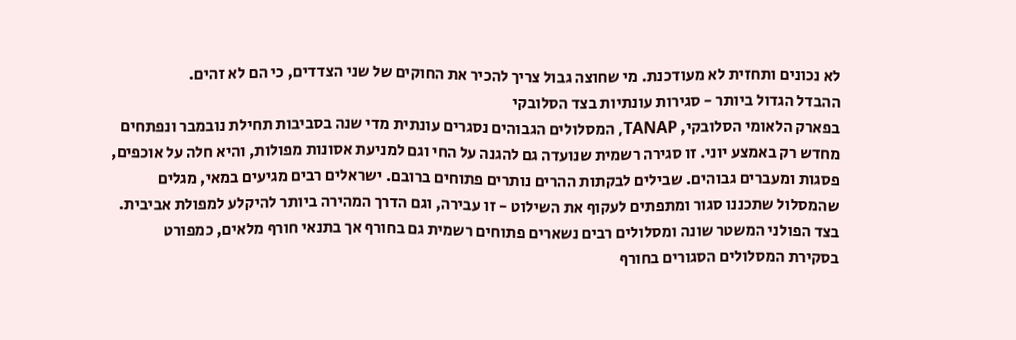לא נכונים ותחזית לא מעודכנת. מי שחוצה גבול צריך להכיר את החוקים של שני הצדדים, כי הם לא זהים.
ההבדל הגדול ביותר - סגירות עונתיות בצד הסלובקי
בפארק הלאומי הסלובקי, TANAP, המסלולים הגבוהים נסגרים עונתית מדי שנה בסביבות תחילת נובמבר ונפתחים מחדש רק באמצע יוני. זו סגירה רשמית שנועדה גם להגנה על החי וגם למניעת אסונות מפולות, והיא חלה על אוכפים, פסגות ומעברים גבוהים. שבילים לבקתות ההרים נותרים פתוחים ברובם. ישראלים רבים מגיעים במאי, מגלים שהמסלול שתכננו סגור ומתפתים לעקוף את השילוט - זו עבירה, וגם הדרך המהירה ביותר להיקלע למפולת אביבית. בצד הפולני המשטר שונה ומסלולים רבים נשארים פתוחים רשמית גם בחורף אך בתנאי חורף מלאים, כמפורט בסקירת המסלולים הסגורים בחורף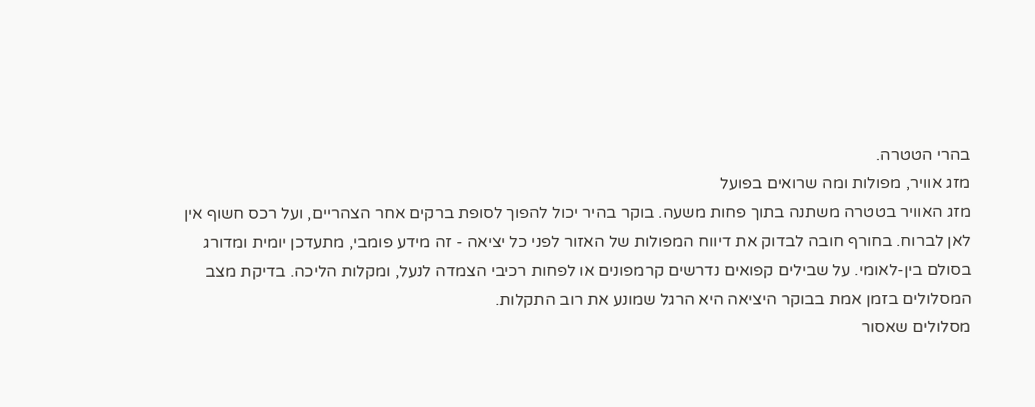בהרי הטטרה.
מזג אוויר, מפולות ומה שרואים בפועל
מזג האוויר בטטרה משתנה בתוך פחות משעה. בוקר בהיר יכול להפוך לסופת ברקים אחר הצהריים, ועל רכס חשוף אין לאן לברוח. בחורף חובה לבדוק את דיווח המפולות של האזור לפני כל יציאה - זה מידע פומבי, מתעדכן יומית ומדורג בסולם בין-לאומי. על שבילים קפואים נדרשים קרמפונים או לפחות רכיבי הצמדה לנעל, ומקלות הליכה. בדיקת מצב המסלולים בזמן אמת בבוקר היציאה היא הרגל שמונע את רוב התקלות.
מסלולים שאסור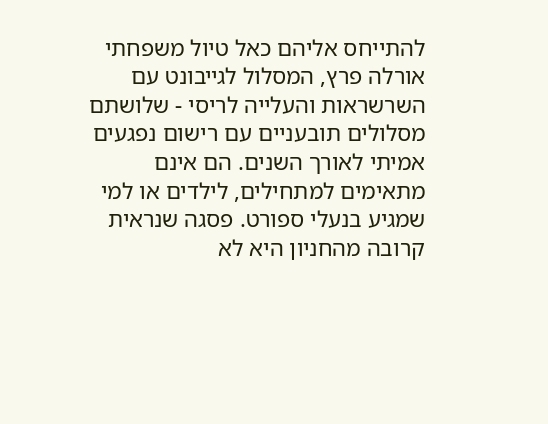להתייחס אליהם כאל טיול משפחתי
אורלה פרץ, המסלול לגייבונט עם השרשראות והעלייה לריסי - שלושתם מסלולים תובעניים עם רישום נפגעים אמיתי לאורך השנים. הם אינם מתאימים למתחילים, לילדים או למי שמגיע בנעלי ספורט. פסגה שנראית קרובה מהחניון היא לא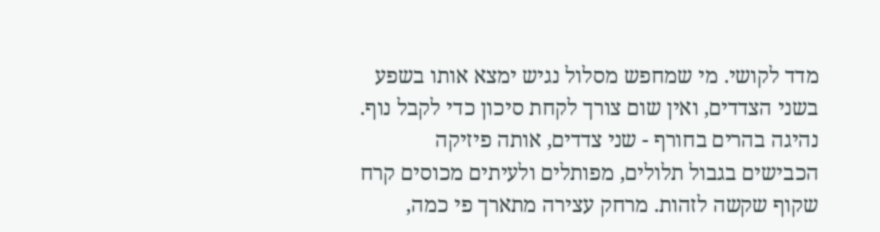מדד לקושי. מי שמחפש מסלול נגיש ימצא אותו בשפע בשני הצדדים, ואין שום צורך לקחת סיכון כדי לקבל נוף.
נהיגה בהרים בחורף - שני צדדים, אותה פיזיקה
הכבישים בגבול תלולים, מפותלים ולעיתים מכוסים קרח שקוף שקשה לזהות. מרחק עצירה מתארך פי כמה,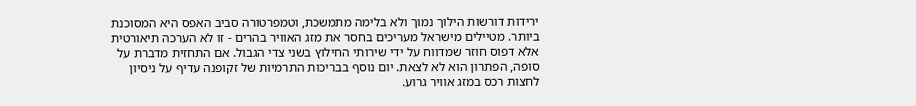ירידות דורשות הילוך נמוך ולא בלימה מתמשכת, וטמפרטורה סביב האפס היא המסוכנת ביותר. מטיילים מישראל מעריכים בחסר את מזג האוויר בהרים - זו לא הערכה תיאורטית אלא דפוס חוזר שמדווח על ידי שירותי החילוץ בשני צדי הגבול. אם התחזית מדברת על סופה, הפתרון הוא לא לצאת. יום נוסף בבריכות התרמיות של זקופנה עדיף על ניסיון לחצות רכס במזג אוויר גרוע.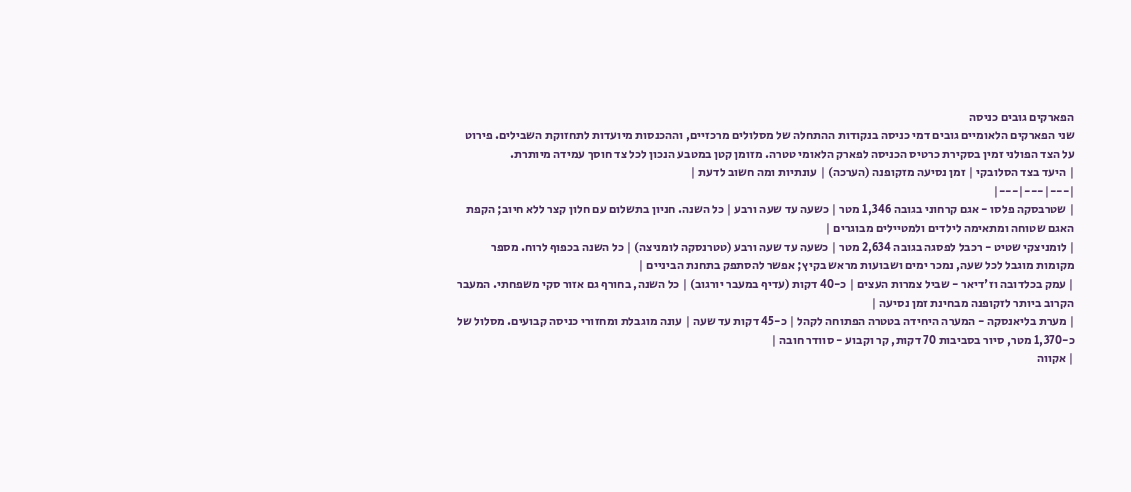הפארקים גובים כניסה
שני הפארקים הלאומיים גובים דמי כניסה בנקודות ההתחלה של מסלולים מרכזיים, וההכנסות מיועדות לתחזוקת השבילים. פירוט על הצד הפולני זמין בסקירת כרטיס הכניסה לפארק הלאומי טטרה. מזומן קטן במטבע הנכון לכל צד חוסך עמידה מיותרת.
| היעד בצד הסלובקי | זמן נסיעה מזקופנה (הערכה) | עונתיות ומה חשוב לדעת |
|---|---|---|
| שטרבסקה פלסו - אגם קרחוני בגובה 1,346 מטר | כשעה עד שעה ורבע | כל השנה. חניון בתשלום עם חלון קצר ללא חיוב; הקפת האגם שטוחה ומתאימה לילדים ולמטיילים מבוגרים |
| לומניצקי שטיט - רכבל לפסגה בגובה 2,634 מטר | כשעה עד שעה ורבע (טטרנסקה לומניצה) | כל השנה בכפוף לרוח. מספר מקומות מוגבל לכל שעה, נמכר ימים ושבועות מראש בקיץ; אפשר להסתפק בתחנת הביניים |
| עמק בכלדובה וז'דיאר - שביל צמרות העצים | כ-40 דקות (עדיף במעבר יורגוב) | כל השנה, בחורף גם אזור סקי משפחתי. המעבר הקרוב ביותר לזקופנה מבחינת זמן נסיעה |
| מערת בליאנסקה - המערה היחידה בטטרה הפתוחה לקהל | כ-45 דקות עד שעה | עונה מוגבלת ומחזורי כניסה קבועים. מסלול של כ-1,370 מטר, סיור בסביבות 70 דקות, קר וקבוע - סוודר חובה |
| אקווה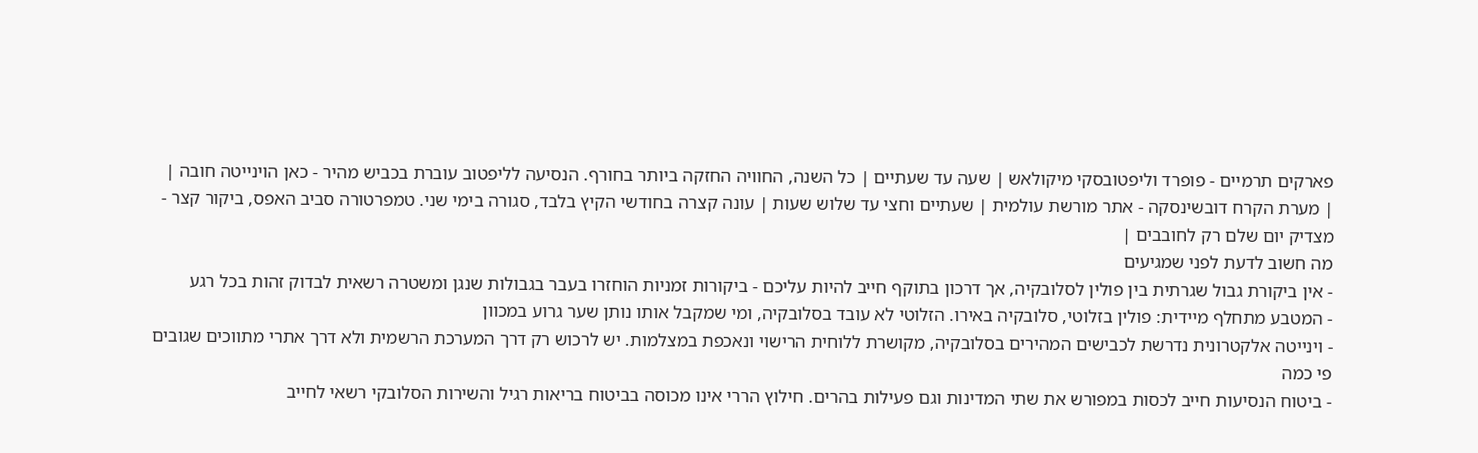פארקים תרמיים - פופרד וליפטובסקי מיקולאש | שעה עד שעתיים | כל השנה, החוויה החזקה ביותר בחורף. הנסיעה לליפטוב עוברת בכביש מהיר - כאן הוינייטה חובה |
| מערת הקרח דובשינסקה - אתר מורשת עולמית | שעתיים וחצי עד שלוש שעות | עונה קצרה בחודשי הקיץ בלבד, סגורה בימי שני. טמפרטורה סביב האפס, ביקור קצר - מצדיק יום שלם רק לחובבים |
מה חשוב לדעת לפני שמגיעים
- אין ביקורת גבול שגרתית בין פולין לסלובקיה, אך דרכון בתוקף חייב להיות עליכם - ביקורות זמניות הוחזרו בעבר בגבולות שנגן ומשטרה רשאית לבדוק זהות בכל רגע
- המטבע מתחלף מיידית: פולין בזלוטי, סלובקיה באירו. הזלוטי לא עובד בסלובקיה, ומי שמקבל אותו נותן שער גרוע במכוון
- וינייטה אלקטרונית נדרשת לכבישים המהירים בסלובקיה, מקושרת ללוחית הרישוי ונאכפת במצלמות. יש לרכוש רק דרך המערכת הרשמית ולא דרך אתרי מתווכים שגובים פי כמה
- ביטוח הנסיעות חייב לכסות במפורש את שתי המדינות וגם פעילות בהרים. חילוץ הררי אינו מכוסה בביטוח בריאות רגיל והשירות הסלובקי רשאי לחייב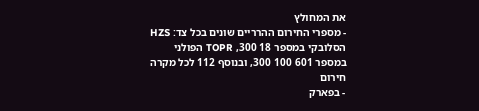את המחולץ
- מספרי החירום ההרריים שונים בכל צד: HZS הסלובקי במספר 18 300, TOPR הפולני במספר 601 100 300, ובנוסף 112 לכל מקרה חירום
- בפארק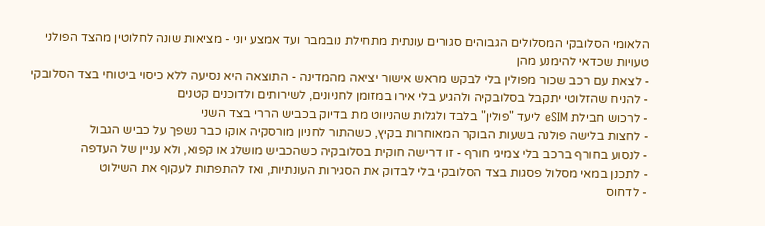הלאומי הסלובקי המסלולים הגבוהים סגורים עונתית מתחילת נובמבר ועד אמצע יוני - מציאות שונה לחלוטין מהצד הפולני
טעויות שכדאי להימנע מהן
- לצאת עם רכב שכור מפולין בלי לבקש מראש אישור יציאה מהמדינה - התוצאה היא נסיעה ללא כיסוי ביטוחי בצד הסלובקי
- להניח שהזלוטי יתקבל בסלובקיה ולהגיע בלי אירו במזומן לחניונים, לשירותים ולדוכנים קטנים
- לרכוש חבילת eSIM ליעד "פולין" בלבד ולגלות שהניווט מת בדיוק בכביש הררי בצד השני
- לחצות בלישה פולנה בשעות הבוקר המאוחרות בקיץ, כשהתור לחניון מורסקיה אוקו כבר נשפך על כביש הגבול
- לנסוע בחורף ברכב בלי צמיגי חורף - זו דרישה חוקית בסלובקיה כשהכביש מושלג או קפוא, ולא עניין של העדפה
- לתכנן במאי מסלול פסגות בצד הסלובקי בלי לבדוק את הסגירות העונתיות, ואז להתפתות לעקוף את השילוט
- לדחוס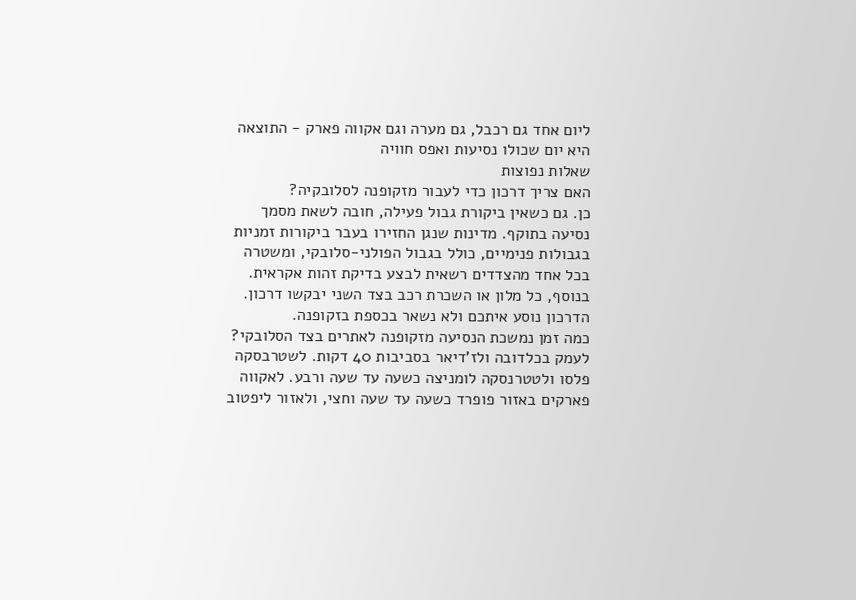ליום אחד גם רכבל, גם מערה וגם אקווה פארק - התוצאה היא יום שכולו נסיעות ואפס חוויה
שאלות נפוצות
האם צריך דרכון כדי לעבור מזקופנה לסלובקיה?
כן. גם כשאין ביקורת גבול פעילה, חובה לשאת מסמך נסיעה בתוקף. מדינות שנגן החזירו בעבר ביקורות זמניות בגבולות פנימיים, כולל בגבול הפולני-סלובקי, ומשטרה בכל אחד מהצדדים רשאית לבצע בדיקת זהות אקראית. בנוסף, כל מלון או השכרת רכב בצד השני יבקשו דרכון. הדרכון נוסע איתכם ולא נשאר בכספת בזקופנה.
כמה זמן נמשכת הנסיעה מזקופנה לאתרים בצד הסלובקי?
לעמק בכלדובה ולז'דיאר בסביבות 40 דקות. לשטרבסקה פלסו ולטטרנסקה לומניצה כשעה עד שעה ורבע. לאקווה פארקים באזור פופרד כשעה עד שעה וחצי, ולאזור ליפטוב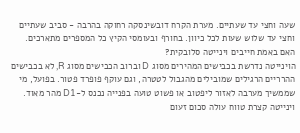שעה וחצי עד שעתיים. מערת הקרח דובשינסקה רחוקה בהרבה - סביב שעתיים וחצי עד שלוש שעות לכל כיוון. בחורף ובעומסי הקיץ כל המספרים מתארכים.
האם באמת חייבים וינייטה סלובקית?
הוינייטה נדרשת בכבישים המהירים מסוג D וברוב הכבישים מסוג R, לא בכבישים ההרריים הרגילים שמובילים מהגבול לטטרה, וגם עוקף פופרד פטור. בפועל, מי שממשיך מערבה לאזור ליפטוב או פשוט טועה בפנייה נכנס ל-D1 מהר מאוד. וינייטה קצרת טווח עולה סכום זעום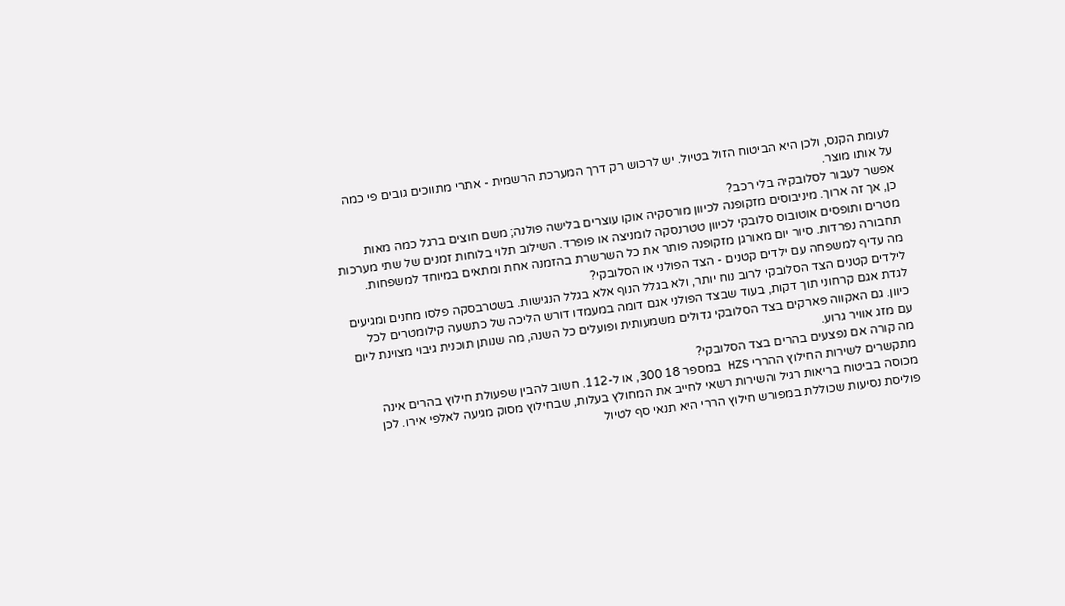לעומת הקנס, ולכן היא הביטוח הזול בטיול. יש לרכוש רק דרך המערכת הרשמית - אתרי מתווכים גובים פי כמה על אותו מוצר.
אפשר לעבור לסלובקיה בלי רכב?
כן, אך זה ארוך. מיניבוסים מזקופנה לכיוון מורסקיה אוקו עוצרים בלישה פולנה; משם חוצים ברגל כמה מאות מטרים ותופסים אוטובוס סלובקי לכיוון טטרנסקה לומניצה או פופרד. השילוב תלוי בלוחות זמנים של שתי מערכות תחבורה נפרדות. סיור יום מאורגן מזקופנה פותר את כל השרשרת בהזמנה אחת ומתאים במיוחד למשפחות.
מה עדיף למשפחה עם ילדים קטנים - הצד הפולני או הסלובקי?
לילדים קטנים הצד הסלובקי לרוב נוח יותר, ולא בגלל הנוף אלא בגלל הנגישות. בשטרבסקה פלסו מחנים ומגיעים לגדת אגם קרחוני תוך דקות, בעוד שבצד הפולני אגם דומה במעמדו דורש הליכה של כתשעה קילומטרים לכל כיוון. גם האקווה פארקים בצד הסלובקי גדולים משמעותית ופועלים כל השנה, מה שנותן תוכנית גיבוי מצוינת ליום עם מזג אוויר גרוע.
מה קורה אם נפצעים בהרים בצד הסלובקי?
מתקשרים לשירות החילוץ ההררי HZS במספר 18 300, או ל-112. חשוב להבין שפעולת חילוץ בהרים אינה מכוסה בביטוח בריאות רגיל והשירות רשאי לחייב את המחולץ בעלות, שבחילוץ מסוק מגיעה לאלפי אירו. לכן פוליסת נסיעות שכוללת במפורש חילוץ הררי היא תנאי סף לטיול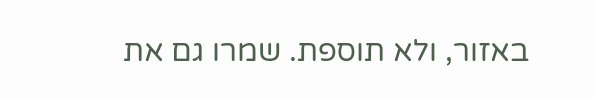באזור, ולא תוספת. שמרו גם את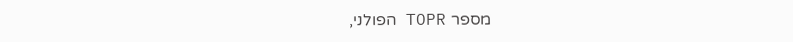מספר TOPR הפולני,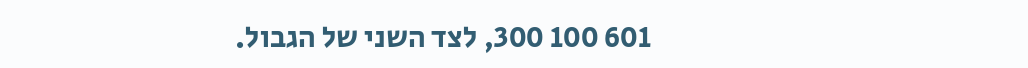601 100 300, לצד השני של הגבול.